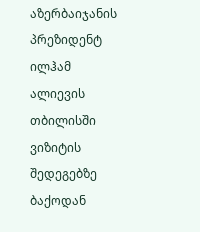აზერბაიჯანის პრეზიდენტ ილჰამ ალიევის თბილისში ვიზიტის შედეგებზე ბაქოდან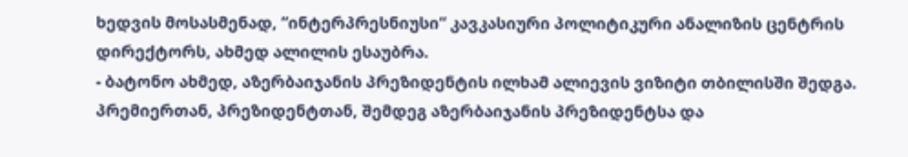ხედვის მოსასმენად, “ინტერპრესნიუსი“ კავკასიური პოლიტიკური ანალიზის ცენტრის დირექტორს, ახმედ ალილის ესაუბრა.
- ბატონო ახმედ, აზერბაიჯანის პრეზიდენტის ილხამ ალიევის ვიზიტი თბილისში შედგა. პრემიერთან, პრეზიდენტთან, შემდეგ აზერბაიჯანის პრეზიდენტსა და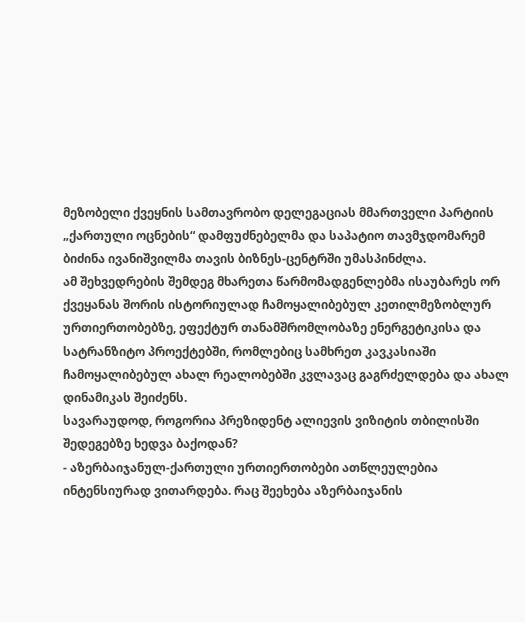მეზობელი ქვეყნის სამთავრობო დელეგაციას მმართველი პარტიის „ქართული ოცნების“ დამფუძნებელმა და საპატიო თავმჯდომარემ ბიძინა ივანიშვილმა თავის ბიზნეს-ცენტრში უმასპინძლა.
ამ შეხვედრების შემდეგ მხარეთა წარმომადგენლებმა ისაუბარეს ორ ქვეყანას შორის ისტორიულად ჩამოყალიბებულ კეთილმეზობლურ ურთიერთობებზე, ეფექტურ თანამშრომლობაზე ენერგეტიკისა და სატრანზიტო პროექტებში, რომლებიც სამხრეთ კავკასიაში ჩამოყალიბებულ ახალ რეალობებში კვლავაც გაგრძელდება და ახალ დინამიკას შეიძენს.
სავარაუდოდ, როგორია პრეზიდენტ ალიევის ვიზიტის თბილისში შედეგებზე ხედვა ბაქოდან?
- აზერბაიჯანულ-ქართული ურთიერთობები ათწლეულებია ინტენსიურად ვითარდება. რაც შეეხება აზერბაიჯანის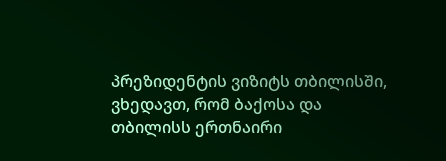პრეზიდენტის ვიზიტს თბილისში, ვხედავთ, რომ ბაქოსა და თბილისს ერთნაირი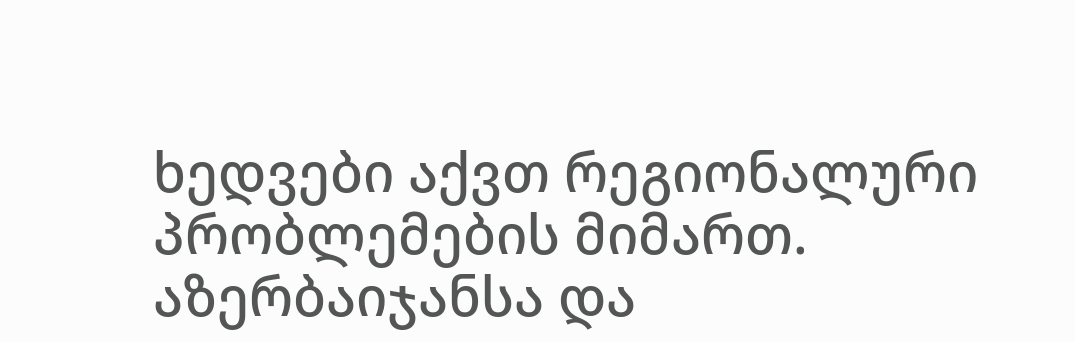ხედვები აქვთ რეგიონალური პრობლემების მიმართ.
აზერბაიჯანსა და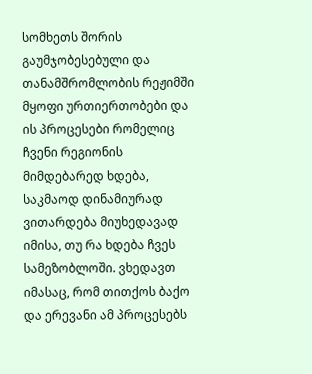სომხეთს შორის გაუმჯობესებული და თანამშრომლობის რეჟიმში მყოფი ურთიერთობები და ის პროცესები რომელიც ჩვენი რეგიონის მიმდებარედ ხდება, საკმაოდ დინამიურად ვითარდება მიუხედავად იმისა, თუ რა ხდება ჩვეს სამეზობლოში. ვხედავთ იმასაც, რომ თითქოს ბაქო და ერევანი ამ პროცესებს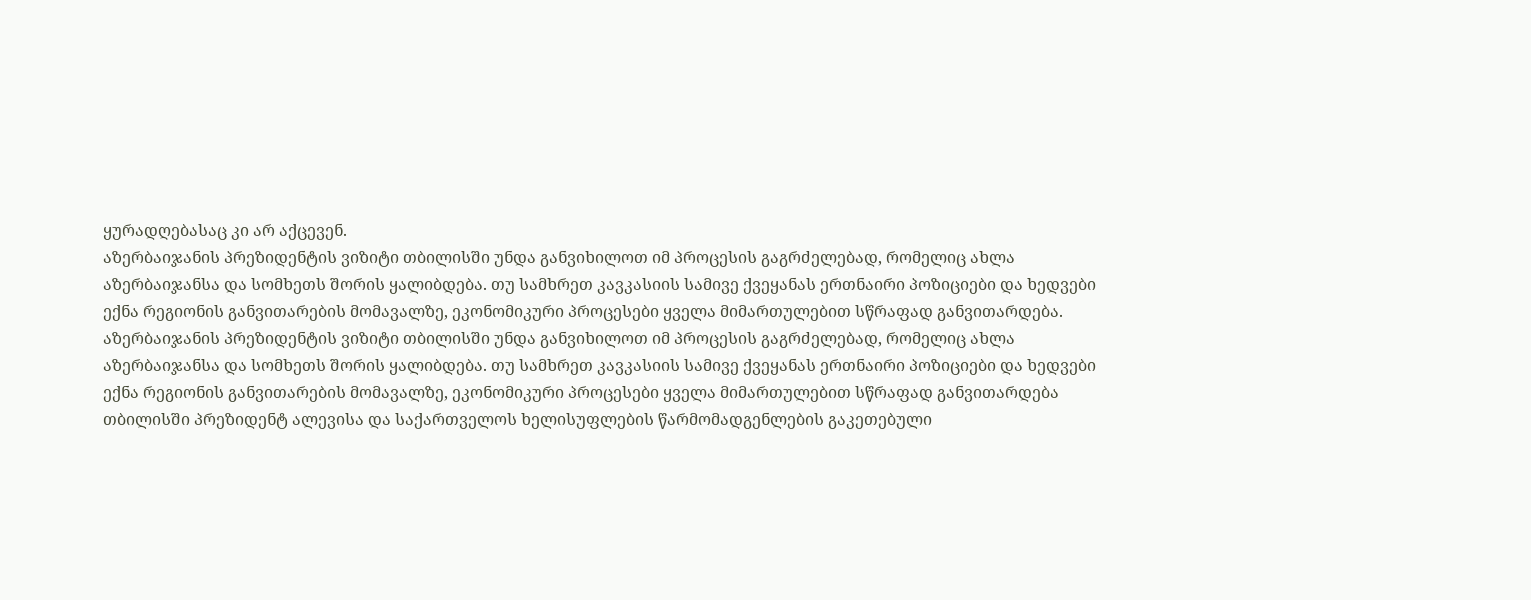ყურადღებასაც კი არ აქცევენ.
აზერბაიჯანის პრეზიდენტის ვიზიტი თბილისში უნდა განვიხილოთ იმ პროცესის გაგრძელებად, რომელიც ახლა აზერბაიჯანსა და სომხეთს შორის ყალიბდება. თუ სამხრეთ კავკასიის სამივე ქვეყანას ერთნაირი პოზიციები და ხედვები ექნა რეგიონის განვითარების მომავალზე, ეკონომიკური პროცესები ყველა მიმართულებით სწრაფად განვითარდება.
აზერბაიჯანის პრეზიდენტის ვიზიტი თბილისში უნდა განვიხილოთ იმ პროცესის გაგრძელებად, რომელიც ახლა აზერბაიჯანსა და სომხეთს შორის ყალიბდება. თუ სამხრეთ კავკასიის სამივე ქვეყანას ერთნაირი პოზიციები და ხედვები ექნა რეგიონის განვითარების მომავალზე, ეკონომიკური პროცესები ყველა მიმართულებით სწრაფად განვითარდება
თბილისში პრეზიდენტ ალევისა და საქართველოს ხელისუფლების წარმომადგენლების გაკეთებული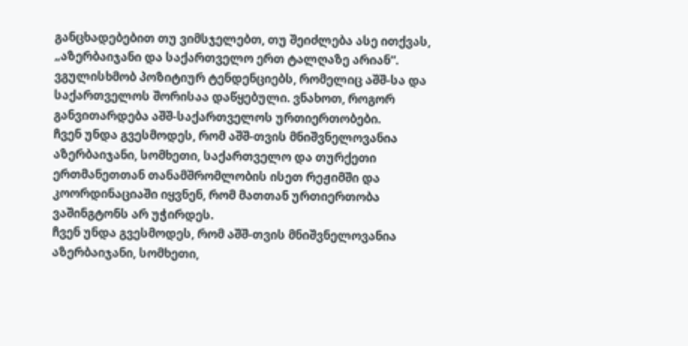განცხადებებით თუ ვიმსჯელებთ, თუ შეიძლება ასე ითქვას, „აზერბაიჯანი და საქართველო ერთ ტალღაზე არიან“. ვგულისხმობ პოზიტიურ ტენდენციებს, რომელიც აშშ-სა და საქართველოს შორისაა დაწყებული. ვნახოთ, როგორ განვითარდება აშშ-საქართველოს ურთიერთობები.
ჩვენ უნდა გვესმოდეს, რომ აშშ-თვის მნიშვნელოვანია აზერბაიჯანი, სომხეთი, საქართველო და თურქეთი ერთმანეთთან თანამშრომლობის ისეთ რეჟიმში და კოორდინაციაში იყვნენ, რომ მათთან ურთიერთობა ვაშინგტონს არ უჭირდეს.
ჩვენ უნდა გვესმოდეს, რომ აშშ-თვის მნიშვნელოვანია აზერბაიჯანი, სომხეთი,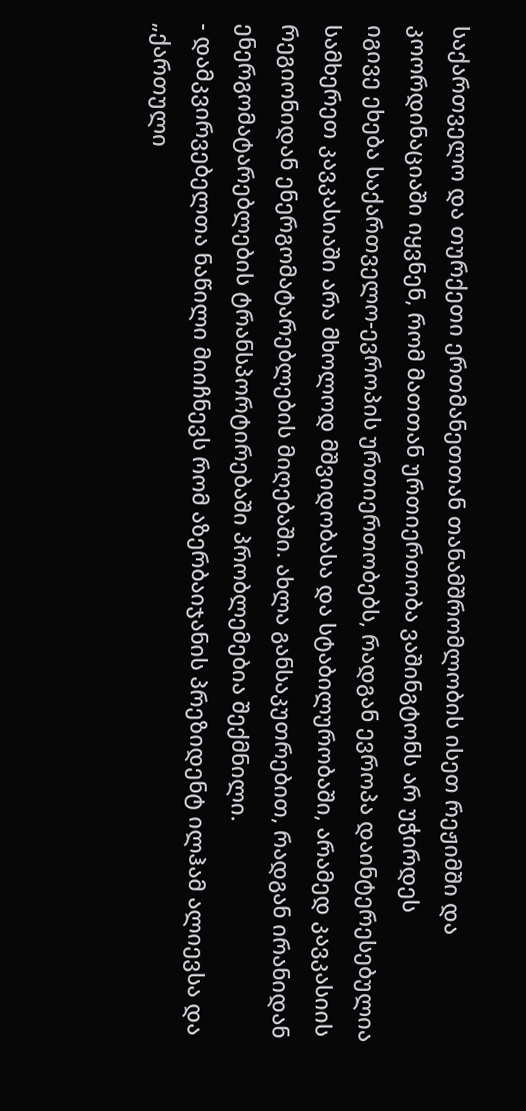საქართველო და თურქეთი ერთმანეთთან თანამშრომლობის ისეთ რეჟიმში და კოორდინაციაში იყვნენ, რომ მათთან ურთიერთობა ვაშინგტონს არ უჭირდეს
იგივე ეხება საქართველო-ევროპის ურთიერთობებს, რადგან ევროპა დაინტერესებულია სამხერეთ კავკასიაში არა მხოლოდ მშვიდობასა და სტაბილურობაში, არამედ კავკასიის რეგიონიდან ენერგომატარებლების მიღებაში. ახლა განსაკუთრებით, რადგან ირანიდან ენერგომატარებლების ტრანსპორტირებაში პრობლემებია შექმნილი.
- დამკვირვებელთა ნაწილი მიიჩნევს რომ აზერბაიჯანის პრეზიდენტ ილჰამ ალიევსა და „ქართული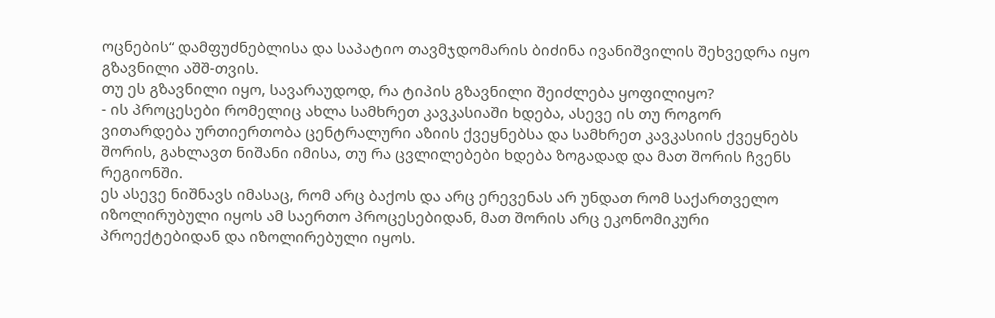ოცნების“ დამფუძნებლისა და საპატიო თავმჯდომარის ბიძინა ივანიშვილის შეხვედრა იყო გზავნილი აშშ-თვის.
თუ ეს გზავნილი იყო, სავარაუდოდ, რა ტიპის გზავნილი შეიძლება ყოფილიყო?
- ის პროცესები რომელიც ახლა სამხრეთ კავკასიაში ხდება, ასევე ის თუ როგორ ვითარდება ურთიერთობა ცენტრალური აზიის ქვეყნებსა და სამხრეთ კავკასიის ქვეყნებს შორის, გახლავთ ნიშანი იმისა, თუ რა ცვლილებები ხდება ზოგადად და მათ შორის ჩვენს რეგიონში.
ეს ასევე ნიშნავს იმასაც, რომ არც ბაქოს და არც ერევენას არ უნდათ რომ საქართველო იზოლირუბული იყოს ამ საერთო პროცესებიდან, მათ შორის არც ეკონომიკური პროექტებიდან და იზოლირებული იყოს.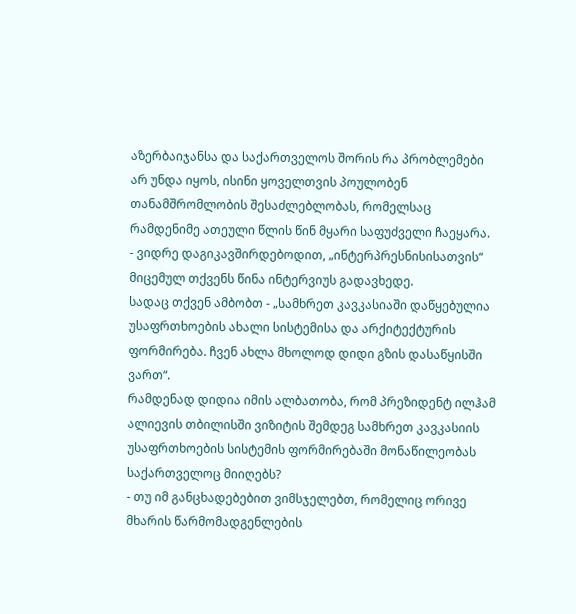აზერბაიჯანსა და საქართველოს შორის რა პრობლემები არ უნდა იყოს, ისინი ყოველთვის პოულობენ თანამშრომლობის შესაძლებლობას, რომელსაც რამდენიმე ათეული წლის წინ მყარი საფუძველი ჩაეყარა.
- ვიდრე დაგიკავშირდებოდით, „ინტერპრესნისისათვის“ მიცემულ თქვენს წინა ინტერვიუს გადავხედე.
სადაც თქვენ ამბობთ - „სამხრეთ კავკასიაში დაწყებულია უსაფრთხოების ახალი სისტემისა და არქიტექტურის ფორმირება. ჩვენ ახლა მხოლოდ დიდი გზის დასაწყისში ვართ“.
რამდენად დიდია იმის ალბათობა, რომ პრეზიდენტ ილჰამ ალიევის თბილისში ვიზიტის შემდეგ სამხრეთ კავკასიის უსაფრთხოების სისტემის ფორმირებაში მონაწილეობას საქართველოც მიიღებს?
- თუ იმ განცხადებებით ვიმსჯელებთ, რომელიც ორივე მხარის წარმომადგენლების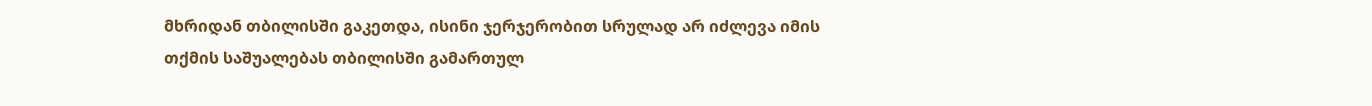მხრიდან თბილისში გაკეთდა, ისინი ჯერჯერობით სრულად არ იძლევა იმის თქმის საშუალებას თბილისში გამართულ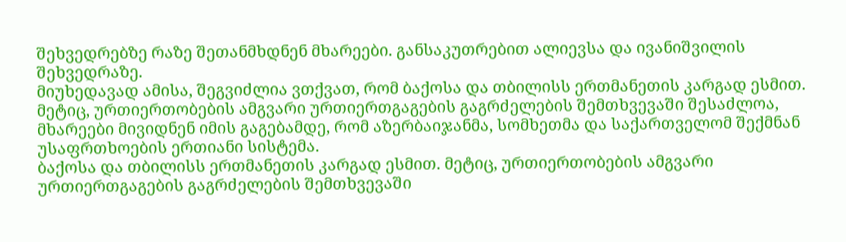შეხვედრებზე რაზე შეთანმხდნენ მხარეები. განსაკუთრებით ალიევსა და ივანიშვილის შეხვედრაზე.
მიუხედავად ამისა, შეგვიძლია ვთქვათ, რომ ბაქოსა და თბილისს ერთმანეთის კარგად ესმით. მეტიც, ურთიერთობების ამგვარი ურთიერთგაგების გაგრძელების შემთხვევაში შესაძლოა, მხარეები მივიდნენ იმის გაგებამდე, რომ აზერბაიჯანმა, სომხეთმა და საქართველომ შექმნან უსაფრთხოების ერთიანი სისტემა.
ბაქოსა და თბილისს ერთმანეთის კარგად ესმით. მეტიც, ურთიერთობების ამგვარი ურთიერთგაგების გაგრძელების შემთხვევაში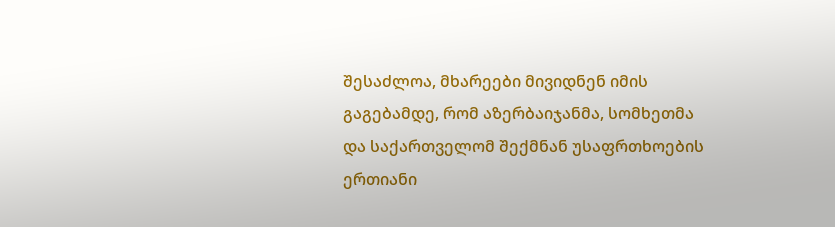შესაძლოა, მხარეები მივიდნენ იმის გაგებამდე, რომ აზერბაიჯანმა, სომხეთმა და საქართველომ შექმნან უსაფრთხოების ერთიანი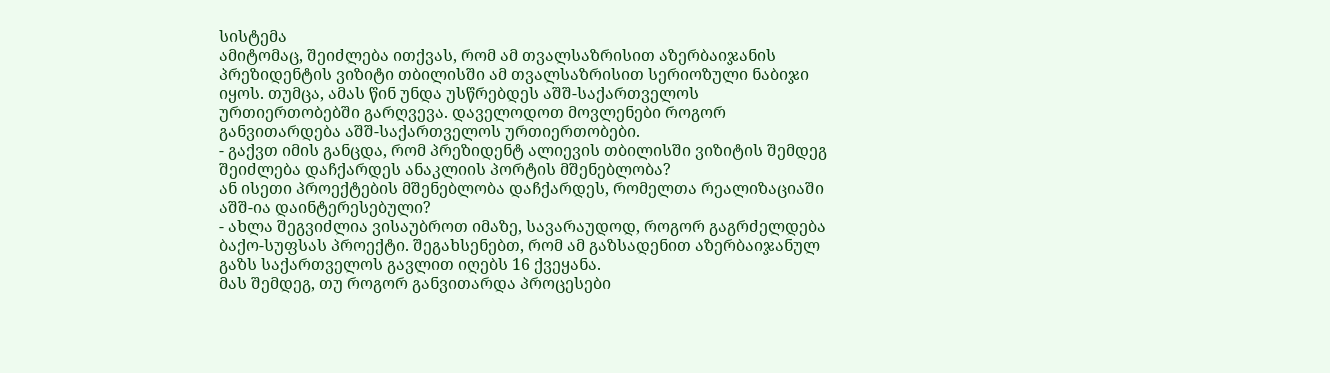სისტემა
ამიტომაც, შეიძლება ითქვას, რომ ამ თვალსაზრისით აზერბაიჯანის პრეზიდენტის ვიზიტი თბილისში ამ თვალსაზრისით სერიოზული ნაბიჯი იყოს. თუმცა, ამას წინ უნდა უსწრებდეს აშშ-საქართველოს ურთიერთობებში გარღვევა. დაველოდოთ მოვლენები როგორ განვითარდება აშშ-საქართველოს ურთიერთობები.
- გაქვთ იმის განცდა, რომ პრეზიდენტ ალიევის თბილისში ვიზიტის შემდეგ შეიძლება დაჩქარდეს ანაკლიის პორტის მშენებლობა?
ან ისეთი პროექტების მშენებლობა დაჩქარდეს, რომელთა რეალიზაციაში აშშ-ია დაინტერესებული?
- ახლა შეგვიძლია ვისაუბროთ იმაზე, სავარაუდოდ, როგორ გაგრძელდება ბაქო-სუფსას პროექტი. შეგახსენებთ, რომ ამ გაზსადენით აზერბაიჯანულ გაზს საქართველოს გავლით იღებს 16 ქვეყანა.
მას შემდეგ, თუ როგორ განვითარდა პროცესები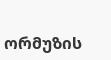ორმუზის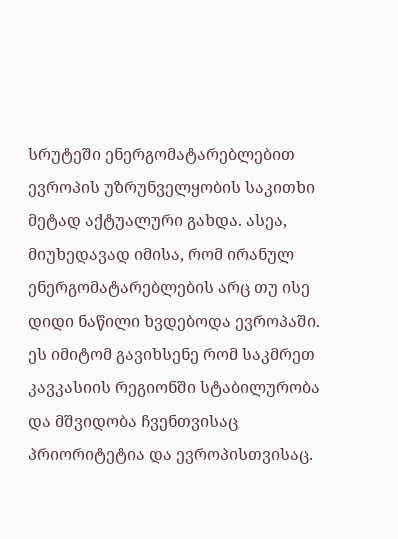სრუტეში ენერგომატარებლებით ევროპის უზრუნველყობის საკითხი მეტად აქტუალური გახდა. ასეა, მიუხედავად იმისა, რომ ირანულ ენერგომატარებლების არც თუ ისე დიდი ნაწილი ხვდებოდა ევროპაში. ეს იმიტომ გავიხსენე რომ საკმრეთ კავკასიის რეგიონში სტაბილურობა და მშვიდობა ჩვენთვისაც პრიორიტეტია და ევროპისთვისაც.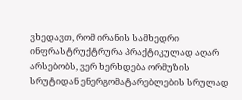ვხედავთ, რომ ირანის სამხედრი ინფრასტრუქტრურა პრაქტიკულად აღარ არსებობს, ვერ ხერხდება ორმუზის სრუტიდან ენერგომატარებლების სრულად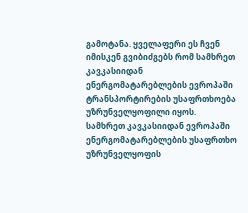გამოტანა. ყველაფერი ეს ჩვენ იმისკენ გვიბიძგებს რომ სამხრეთ კავკასიიდან ენერგომატარებლების ევროპაში ტრანსპორტირების უსაფრთხოება უზრუნველყოფილი იყოს.
სამხრეთ კავკასიიდან ევროპაში ენერგომატარებლების უსაფრთხო უზრუნველყოფის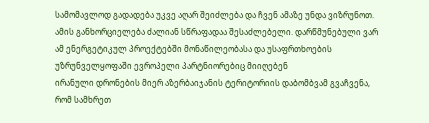სამომავლოდ გადადება უკვე აღარ შეიძლება და ჩვენ ამაზე უნდა ვიზრუნოთ. ამის განხორციელება ძალიან სწრაფადაა შესაძლებელი. დარწმუნებული ვარ ამ ენერგეტიკულ პროექტებში მონაწილეობასა და უსაფრთხოების უზრუნველყოფაში ევროპელი პარტნიორებიც მიიღებენ
ირანული დრონების მიერ აზერბაიჯანის ტერიტორიის დაბომბვამ გვაჩვენა, რომ სამხრეთ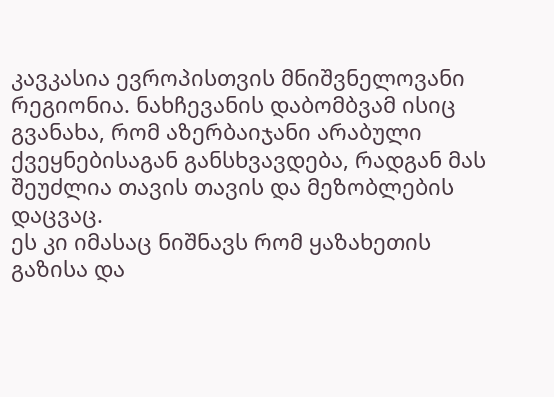კავკასია ევროპისთვის მნიშვნელოვანი რეგიონია. ნახჩევანის დაბომბვამ ისიც გვანახა, რომ აზერბაიჯანი არაბული ქვეყნებისაგან განსხვავდება, რადგან მას შეუძლია თავის თავის და მეზობლების დაცვაც.
ეს კი იმასაც ნიშნავს რომ ყაზახეთის გაზისა და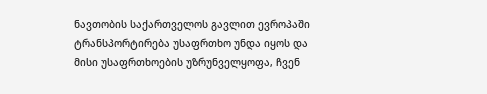ნავთობის საქართველოს გავლით ევროპაში ტრანსპორტირება უსაფრთხო უნდა იყოს და მისი უსაფრთხოების უზრუნველყოფა, ჩვენ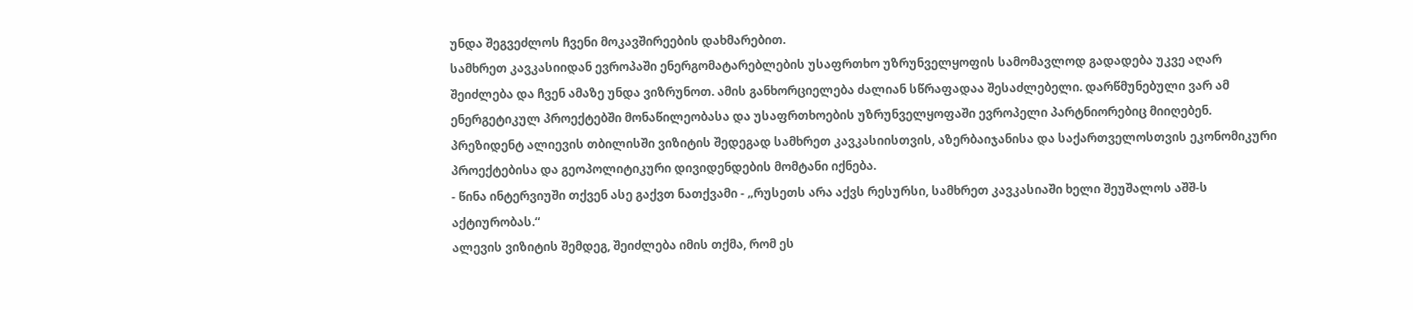უნდა შეგვეძლოს ჩვენი მოკავშირეების დახმარებით.
სამხრეთ კავკასიიდან ევროპაში ენერგომატარებლების უსაფრთხო უზრუნველყოფის სამომავლოდ გადადება უკვე აღარ შეიძლება და ჩვენ ამაზე უნდა ვიზრუნოთ. ამის განხორციელება ძალიან სწრაფადაა შესაძლებელი. დარწმუნებული ვარ ამ ენერგეტიკულ პროექტებში მონაწილეობასა და უსაფრთხოების უზრუნველყოფაში ევროპელი პარტნიორებიც მიიღებენ.
პრეზიდენტ ალიევის თბილისში ვიზიტის შედეგად სამხრეთ კავკასიისთვის, აზერბაიჯანისა და საქართველოსთვის ეკონომიკური პროექტებისა და გეოპოლიტიკური დივიდენდების მომტანი იქნება.
- წინა ინტერვიუში თქვენ ასე გაქვთ ნათქვამი - „რუსეთს არა აქვს რესურსი, სამხრეთ კავკასიაში ხელი შეუშალოს აშშ-ს აქტიურობას.“
ალევის ვიზიტის შემდეგ, შეიძლება იმის თქმა, რომ ეს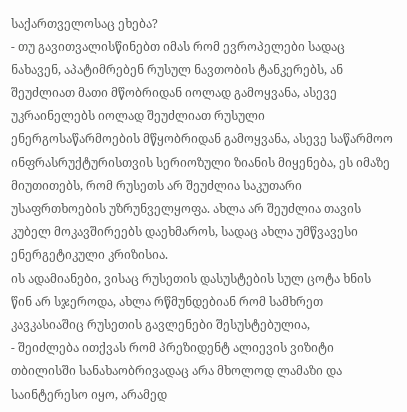საქართველოსაც ეხება?
- თუ გავითვალისწინებთ იმას რომ ევროპელები სადაც ნახავენ, აპატიმრებენ რუსულ ნავთობის ტანკერებს, ან შეუძლიათ მათი მწობრიდან იოლად გამოყვანა, ასევე უკრაინელებს იოლად შეუძლიათ რუსული ენერგოსაწარმოების მწყობრიდან გამოყვანა, ასევე საწარმოო ინფრასრუქტურისთვის სერიოზული ზიანის მიყენება, ეს იმაზე მიუთითებს, რომ რუსეთს არ შეუძლია საკუთარი უსაფრთხოების უზრუნველყოფა. ახლა არ შეუძლია თავის კუბელ მოკავშირეებს დაეხმაროს, სადაც ახლა უმწვავესი ენერგეტიკული კრიზისია.
ის ადამიანები, ვისაც რუსეთის დასუსტების სულ ცოტა ხნის წინ არ სჯეროდა, ახლა რწმუნდებიან რომ სამხრეთ კავკასიაშიც რუსეთის გავლენები შესუსტებულია,
- შეიძლება ითქვას რომ პრეზიდენტ ალიევის ვიზიტი თბილისში სანახაობრივადაც არა მხოლოდ ლამაზი და საინტერესო იყო, არამედ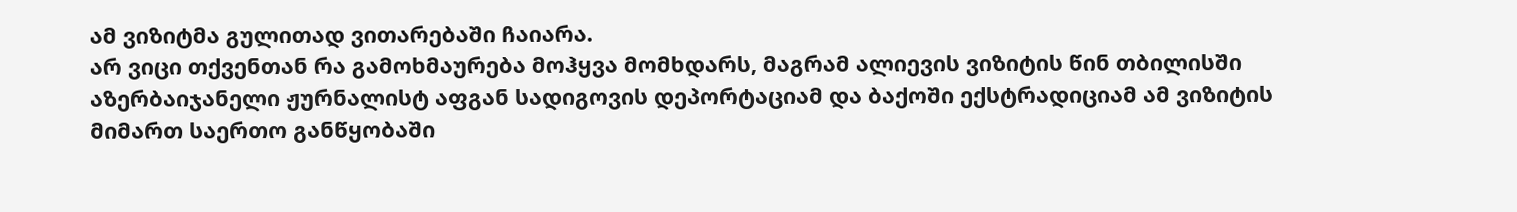ამ ვიზიტმა გულითად ვითარებაში ჩაიარა.
არ ვიცი თქვენთან რა გამოხმაურება მოჰყვა მომხდარს, მაგრამ ალიევის ვიზიტის წინ თბილისში აზერბაიჯანელი ჟურნალისტ აფგან სადიგოვის დეპორტაციამ და ბაქოში ექსტრადიციამ ამ ვიზიტის მიმართ საერთო განწყობაში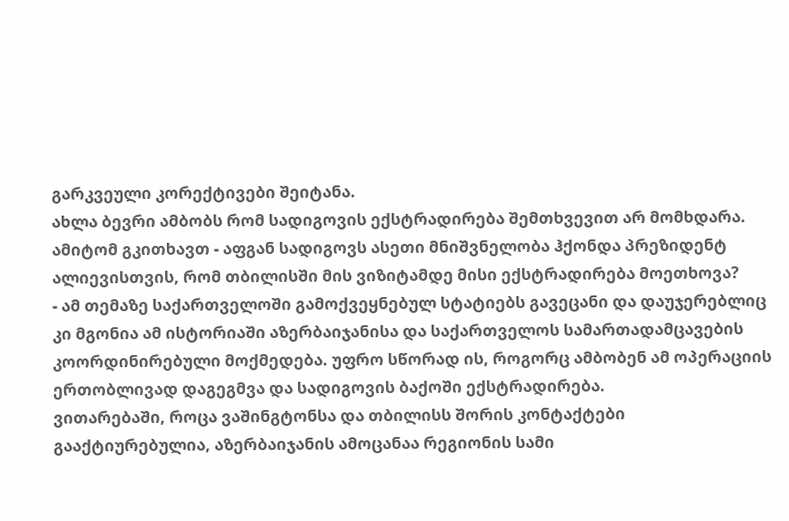გარკვეული კორექტივები შეიტანა.
ახლა ბევრი ამბობს რომ სადიგოვის ექსტრადირება შემთხვევით არ მომხდარა. ამიტომ გკითხავთ - აფგან სადიგოვს ასეთი მნიშვნელობა ჰქონდა პრეზიდენტ ალიევისთვის, რომ თბილისში მის ვიზიტამდე მისი ექსტრადირება მოეთხოვა?
- ამ თემაზე საქართველოში გამოქვეყნებულ სტატიებს გავეცანი და დაუჯერებლიც კი მგონია ამ ისტორიაში აზერბაიჯანისა და საქართველოს სამართადამცავების კოორდინირებული მოქმედება. უფრო სწორად ის, როგორც ამბობენ ამ ოპერაციის ერთობლივად დაგეგმვა და სადიგოვის ბაქოში ექსტრადირება.
ვითარებაში, როცა ვაშინგტონსა და თბილისს შორის კონტაქტები გააქტიურებულია, აზერბაიჯანის ამოცანაა რეგიონის სამი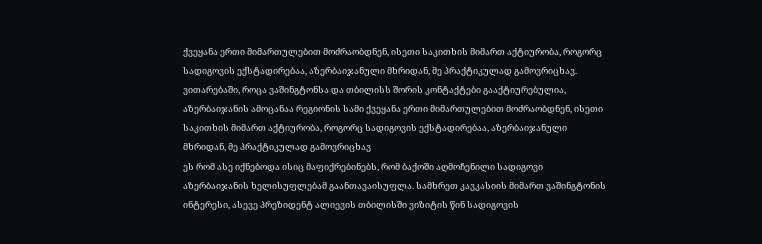ქვეყანა ერთი მიმართულებით მოძრაობდნენ, ისეთი საკითხის მიმართ აქტიურობა, როგორც სადიგოვის ექსტადირებაა, აზერბაიჯანული მხრიდან, მე პრაქტიკულად გამოვრიცხავ.
ვითარებაში, როცა ვაშინგტონსა და თბილისს შორის კონტაქტები გააქტიურებულია, აზერბაიჯანის ამოცანაა რეგიონის სამი ქვეყანა ერთი მიმართულებით მოძრაობდნენ, ისეთი საკითხის მიმართ აქტიურობა, როგორც სადიგოვის ექსტადირებაა, აზერბაიჯანული მხრიდან, მე პრაქტიკულად გამოვრიცხავ
ეს რომ ასე იქნებოდა ისიც მაფიქრებინებს, რომ ბაქოში აღმოჩენილი სადიგოვი აზერბაიჯანის ხელისუფლებამ გაანთავაისუფლა. სამხრეთ კავკასიის მიმართ ვაშინგტონის ინტერესი, ასევე პრეზიდენტ ალიევის თბილისში ვიზიტის წინ სადიგოვის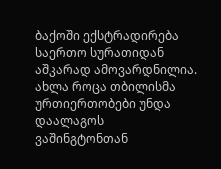ბაქოში ექსტრადირება საერთო სურათიდან აშკარად ამოვარდნილია.
ახლა როცა თბილისმა ურთიერთობები უნდა დაალაგოს ვაშინგტონთან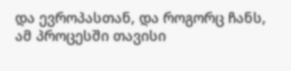და ევროპასთან, და როგორც ჩანს, ამ პროცესში თავისი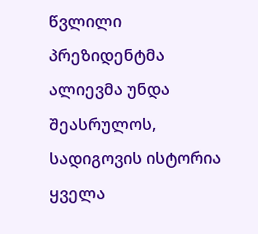წვლილი პრეზიდენტმა ალიევმა უნდა შეასრულოს, სადიგოვის ისტორია ყველა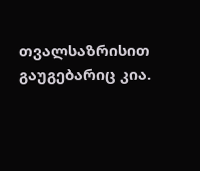თვალსაზრისით გაუგებარიც კია.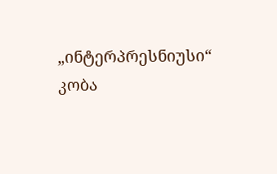„ინტერპრესნიუსი“
კობა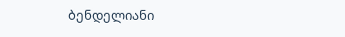ბენდელიანი